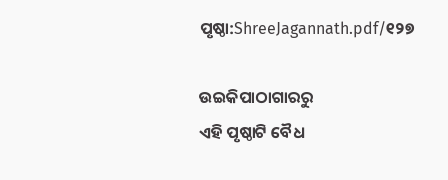ପୃଷ୍ଠା:ShreeJagannath.pdf/୧୨୭

ଉଇକିପାଠାଗାର‌ରୁ
ଏହି ପୃଷ୍ଠାଟି ବୈଧ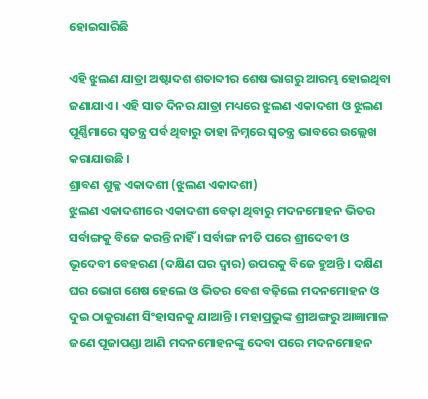ହୋଇସାରିଛି

ଏହି ଝୁଲଣ ଯାତ୍ରା ଅଷ୍ଟାଦଶ ଶତାବ୍ଦୀର ଶେଷ ଭାଗରୁ ଆରମ୍ଭ ହୋଇଥିବା ଜଣାଯାଏ । ଏହି ସାତ ଦିନର ଯାତ୍ରା ମଧ୍ୟରେ ଝୁଲଣ ଏକାଦଶୀ ଓ ଝୁଲଣ ପୂର୍ଣ୍ଣିମାରେ ସ୍ବତନ୍ତ୍ର ପର୍ବ ଥିବାରୁ ତାହା ନିମ୍ନରେ ସ୍ବତନ୍ତ୍ର ଭାବରେ ଉଲ୍ଲେଖ କରାଯାଉଛି ।
ଶ୍ରାବଣ ଶୁକ୍ଳ ଏକାଦଶୀ (ଝୁଲଣ ଏକାଦଶୀ)
ଝୁଲଣ ଏକାଦଶୀରେ ଏକାଦଶୀ ବେଢ଼ା ଥିବାରୁ ମଦନମୋହନ ଭିତର ସର୍ବାଙ୍ଗକୁ ବିଜେ କରନ୍ତି ନାହିଁ । ସର୍ବାଙ୍ଗ ନୀତି ପରେ ଶ୍ରୀଦେବୀ ଓ ଭୂଦେବୀ ବେହରଣ (ଦକ୍ଷିଣ ଘର ଦ୍ବାର) ଉପରକୁ ବିଜେ ହୁଅନ୍ତି । ଦକ୍ଷିଣ ଘର ଭୋଗ ଶେଷ ହେଲେ ଓ ଭିତର ବେଶ ବଢ଼ିଲେ ମଦନମୋହନ ଓ ଦୁଇ ଠାକୁରାଣୀ ସିଂହାସନକୁ ଯାଆନ୍ତି । ମହାପ୍ରଭୁଙ୍କ ଶ୍ରୀଅଙ୍ଗରୁ ଆଜ୍ଞାମାଳ ଜଣେ ପୂଜାପଣ୍ଡା ଆଣି ମଦନମୋହନଙ୍କୁ ଦେବା ପରେ ମଦନମୋହନ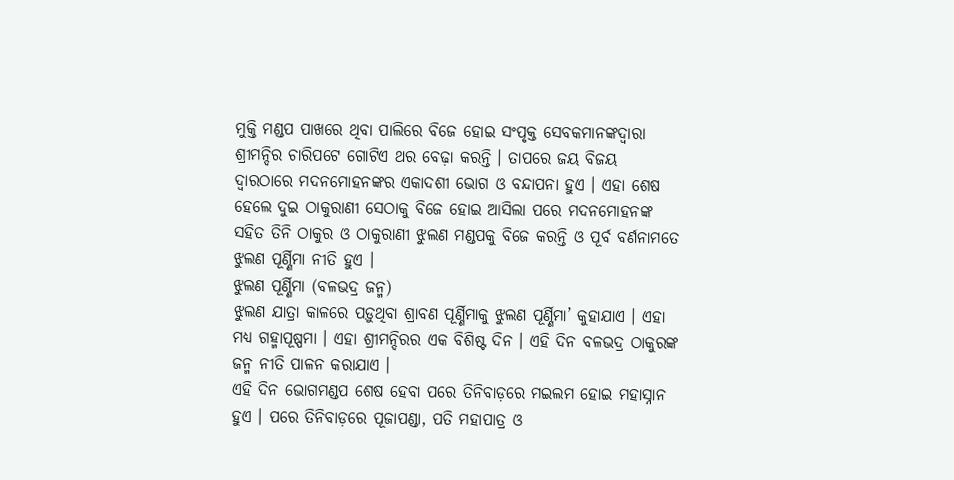ମୁକ୍ତି ମଣ୍ଡପ ପାଖରେ ଥିବା ପାଲିରେ ବିଜେ ହୋଇ ସଂପୃକ୍ତ ସେବକମାନଙ୍କଦ୍ୱାରା ଶ୍ରୀମନ୍ଦିର ଚାରିପଟେ ଗୋଟିଏ ଥର ବେଢ଼ା କରନ୍ତି । ତାପରେ ଜୟ ବିଜୟ ଦ୍ୱାରଠାରେ ମଦନମୋହନଙ୍କର ଏକାଦଶୀ ଭୋଗ ଓ ବନ୍ଦାପନା ହୁଏ । ଏହା ଶେଷ ହେଲେ ଦୁଇ ଠାକୁରାଣୀ ସେଠାକୁ ବିଜେ ହୋଇ ଆସିଲା ପରେ ମଦନମୋହନଙ୍କ ସହିତ ତିନି ଠାକୁର ଓ ଠାକୁରାଣୀ ଝୁଲଣ ମଣ୍ଡପକୁ ବିଜେ କରନ୍ତି ଓ ପୂର୍ବ ବର୍ଣନାମତେ ଝୁଲଣ ପୂର୍ଣ୍ଣିମା ନୀତି ହୁଏ ।
ଝୁଲଣ ପୂର୍ଣ୍ଣିମା (ବଳଭଦ୍ର ଜନ୍ମ)
ଝୁଲଣ ଯାତ୍ରା କାଳରେ ପଡ଼ୁଥିବା ଶ୍ରାବଣ ପୂର୍ଣ୍ଣିମାକୁ ଝୁଲଣ ପୂର୍ଣ୍ଣିମା’ କୁହାଯାଏ । ଏହା ମଧ୍ୟ ଗହ୍ମାପୂଷ୍ପମା । ଏହା ଶ୍ରୀମନ୍ଦିରର ଏକ ବିଶିଷ୍ଟ ଦିନ । ଏହି ଦିନ ବଳଭଦ୍ର ଠାକୁରଙ୍କ ଜନ୍ମ ନୀତି ପାଳନ କରାଯାଏ ।
ଏହି ଦିନ ଭୋଗମଣ୍ଡପ ଶେଷ ହେବା ପରେ ତିନିବାଡ଼ରେ ମଇଲମ ହୋଇ ମହାସ୍ନାନ ହୁଏ । ପରେ ତିନିବାଡ଼ରେ ପୂଜାପଣ୍ଡା, ପତି ମହାପାତ୍ର ଓ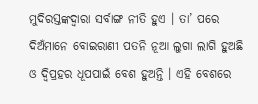ମୁଦିରସ୍ତଙ୍କଦ୍ୱାରା ସର୍ବାଙ୍ଗ ନୀତି ହୁଏ । ତା’ ପରେ ଦିଅଁମାନେ ବୋଇରାଣୀ ପତନି ନୂଆ ଲୁଗା ଲାଗି ହୁଅଛି ଓ ଦ୍ବିପ୍ରହର ଧୂପପାଇଁ ବେଶ ହୁଅନ୍ତି । ଏହି ବେଶରେ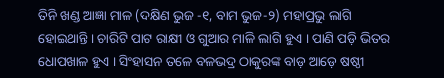ତିନି ଖଣ୍ଡ ଆଜ୍ଞା ମାଳ (ଦକ୍ଷିଣ ଭୁଜ -୧, ବାମ ଭୁଜ-୨) ମହାପ୍ରଭୁ ଲାଗି ହୋଇଥାନ୍ତି । ଚାରିଟି ପାଟ ରାକ୍ଷୀ ଓ ଗୁଆର ମାଳି ଲାଗି ହୁଏ । ପାଣି ପଡ଼ି ଭିତର ଧୋପଖାଳ ହୁଏ । ସିଂହାସନ ତଳେ ବଳଭଦ୍ର ଠାକୁରଙ୍କ ବାଡ଼ ଆଡ଼େ ଷଷ୍ଠୀ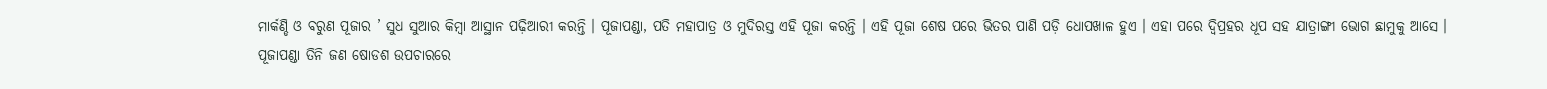ମାର୍କଣ୍ଡି ଓ ବରୁଣ ପୂଜାର ’ ସୁଧ ସୁଆର କିମ୍ବା ଆସ୍ଥାନ ପଢ଼ିଆରୀ କରନ୍ତି । ପୂଜାପଣ୍ଡା, ପତି ମହାପାତ୍ର ଓ ମୁଦିରସ୍ତ ଏହି ପୂଜା କରନ୍ତି । ଏହି ପୂଜା ଶେଷ ପରେ ଭିତର ପାଣି ପଡ଼ି ଧୋପଖାଳ ହୁଏ । ଏହା ପରେ ଦ୍ବିପ୍ରହର ଧୂପ ସହ ଯାତ୍ରାଙ୍ଗୀ ଭୋଗ ଛାମୁକୁ ଆସେ । ପୂଜାପଣ୍ଡା ତିନି ଜଣ ଷୋଡଶ ଉପଚାରରେ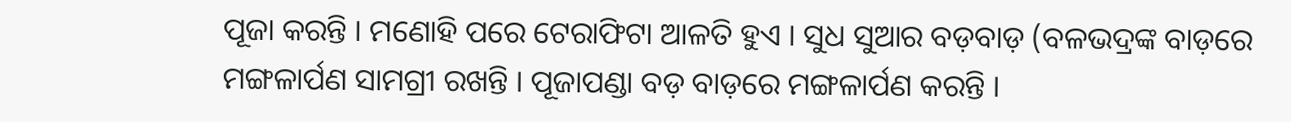ପୂଜା କରନ୍ତି । ମଣୋହି ପରେ ଟେରାଫିଟା ଆଳତି ହୁଏ । ସୁଧ ସୁଆର ବଡ଼ବାଡ଼ (ବଳଭଦ୍ରଙ୍କ ବାଡ଼ରେ ମଙ୍ଗଳାର୍ପଣ ସାମଗ୍ରୀ ରଖନ୍ତି । ପୂଜାପଣ୍ଡା ବଡ଼ ବାଡ଼ରେ ମଙ୍ଗଳାର୍ପଣ କରନ୍ତି ।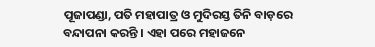ପୂଜାପଣ୍ଡା, ପତି ମହାପାତ୍ର ଓ ମୁଦିରସ୍ତ ତିନି ବାଡ଼ରେ ବନ୍ଦାପନା କରନ୍ତି । ଏହା ପରେ ମହାଜନେ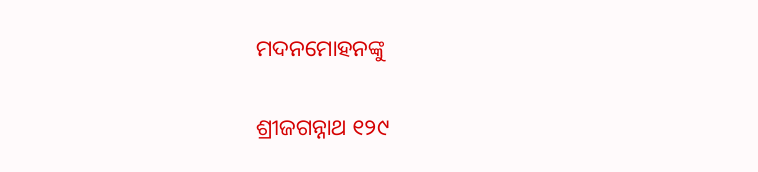ମଦନମୋହନଙ୍କୁ

ଶ୍ରୀଜଗନ୍ନାଥ ୧୨୯